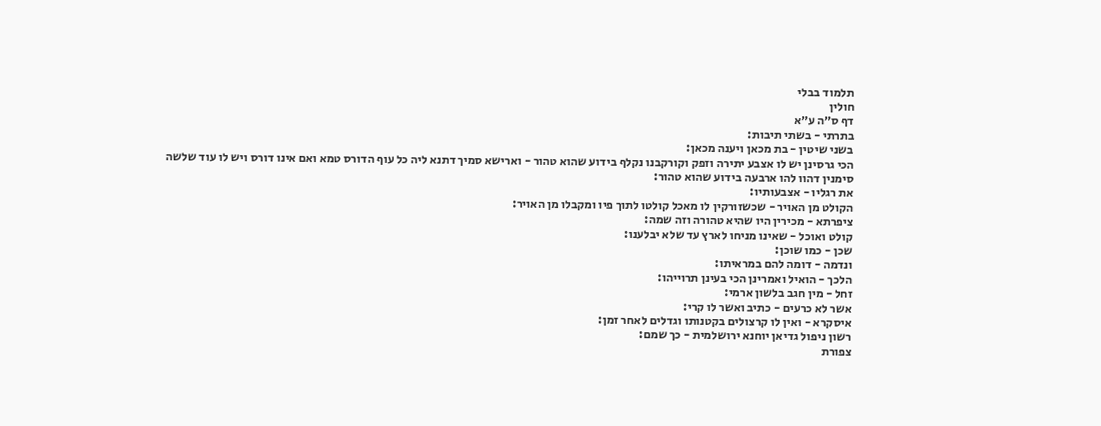תלמוד בבלי
חולין
דף ס״ה ע״א
בתרתי - בשתי תיבות:
בשני שיטין - בת מכאן ויענה מכאן:
הכי גרסינן יש לו אצבע יתירה וזפק וקורקבנו נקלף בידוע שהוא טהור - וארישא סמיך דתנא ליה כל עוף הדורס טמא ואם אינו דורס ויש לו עוד שלשה סימנין דהוו להו ארבעה בידוע שהוא טהור:
את רגליו - אצבעותיו:
הקולט מן האויר - שכשזורקין לו מאכל קולטו לתוך פיו ומקבלו מן האויר:
ציפרתא - מכירין היו שהיא טהורה וזה שמה:
קולט ואוכל - שאינו מניחו לארץ עד שלא יבלענו:
שכן - כמו שוכן:
ונדמה - דומה להם במראיתו:
הלכך - הואיל ואמרינן הכי בעינן תרוייהו:
זחל - מין חגב בלשון ארמי:
אשר לא כרעים - כתיב ואשר לו קרי:
איסקרא - ואין לו קרצולים בקטנותו וגדלים לאחר זמן:
רשון ניפול גדיאן יוחנא ירושלמית - כך שמם:
צפורת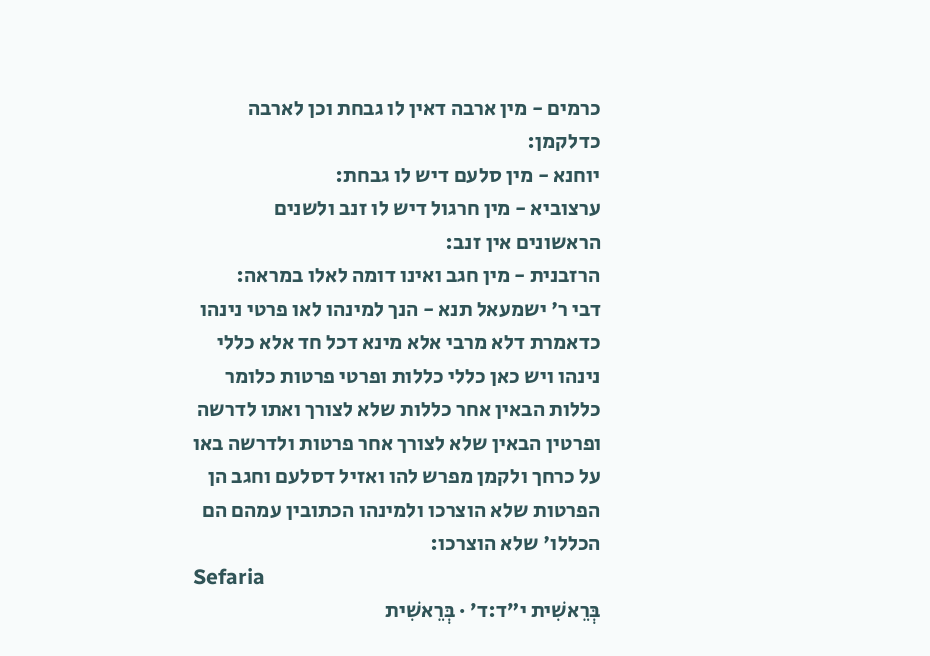כרמים - מין ארבה דאין לו גבחת וכן לארבה כדלקמן:
יוחנא - מין סלעם דיש לו גבחת:
ערצוביא - מין חרגול דיש לו זנב ולשנים הראשונים אין זנב:
הרזבנית - מין חגב ואינו דומה לאלו במראה:
דבי ר' ישמעאל תנא - הנך למינהו לאו פרטי נינהו כדאמרת דלא מרבי אלא מינא דכל חד אלא כללי נינהו ויש כאן כללי כללות ופרטי פרטות כלומר כללות הבאין אחר כללות שלא לצורך ואתו לדרשה ופרטין הבאין שלא לצורך אחר פרטות ולדרשה באו על כרחך ולקמן מפרש להו ואזיל דסלעם וחגב הן הפרטות שלא הוצרכו ולמינהו הכתובין עמהם הם הכללו' שלא הוצרכו:
Sefaria
בְּרֵאשִׁית י״ד:ד׳ · בְּרֵאשִׁית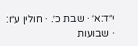י״ד:א׳ · שבת כ׳. · חולין ע״ו: · שבועות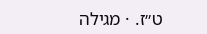ט״ז. · מגילה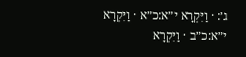ג׳: · וַיִּקְרָא י״א:כ״א · וַיִּקְרָא י״א:כ״ב · וַיִּקְרָא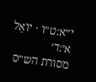י״א:ט״ו · יוֹאֵל א׳:ד׳
מסורת הש״ס